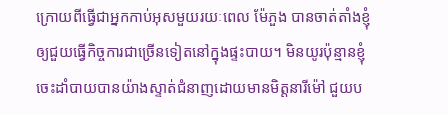ក្រោយពីធ្វើជាអ្នកកាប់អុសមួយរយៈពេល ម៉ែភួង បានចាត់តាំងខ្ញុំឲ្យជួយធ្វើកិច្ចការជាច្រើនទៀតនៅក្នុងផ្ទះបាយ។ មិនយូរប៉ុន្មានខ្ញុំចេះដាំបាយបានយ៉ាងស្ទាត់ជំនាញដោយមានមិត្តនារីម៉ៅ ជួយប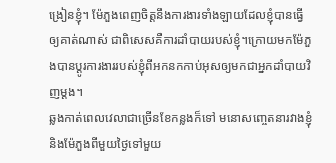ង្រៀនខ្ញុំ។ ម៉ែភួងពេញចិត្តនឹងការងារទាំងឡាយដែលខ្ញុំបានធ្វើឲ្យគាត់ណាស់ ជាពិសេសគឺការដាំបាយរបស់ខ្ញុំ។ក្រោយមកម៉ែភួងបានប្ដូរការងាររបស់ខ្ញុំពីអកនកកាប់អុសឲ្យមកជាអ្នកដាំបាយវិញម្ដង។
ឆ្លងកាត់ពេលវេលាជាច្រើនខែកន្លងក៏ទៅ មនោសញ្ចេតនារវាងខ្ញុំនិងម៉ែភួងពីមួយថ្ងៃទៅមួយ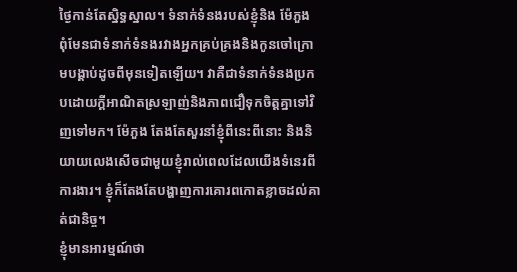ថ្ងៃកាន់តែស្និទ្ធស្នាល។ ទំនាក់ទំនងរបស់ខ្ញុំនិង ម៉ែភួង ពុំមែនជាទំនាក់ទំនងរវាងអ្នកគ្រប់គ្រងនិងកូនចៅក្រោមបង្គាប់ដូចពីមុនទៀតឡើយ។ វាគឺជាទំនាក់ទំនងប្រកបដោយក្តីអាណិតស្រឡាញ់និងភាពជឿទុកចិត្តគ្នាទៅវិញទៅមក។ ម៉ែភួង តែងតែសួរនាំខ្ញុំពីនេះពីនោះ និងនិយាយលេងសើចជាមួយខ្ញុំរាល់ពេលដែលយើងទំនេរពីការងារ។ ខ្ញុំក៏តែងតែបង្ហាញការគោរពកោតខ្លាចដល់គាត់ជានិច្ច។
ខ្ញុំមានអារម្មណ៍ថា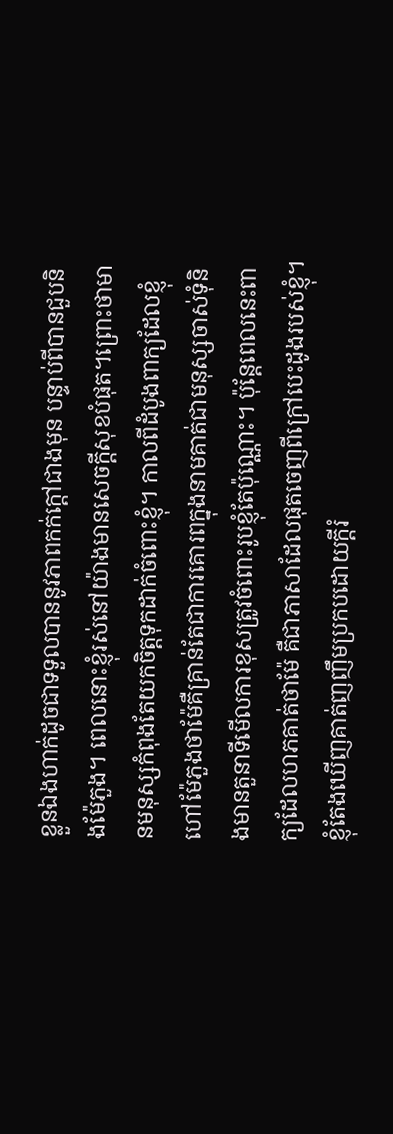ខ្លួនឯងហាក់ដូចជាទទួលបាននូវភាពកក់ក្តៅជាងមុន បន្ទាប់ពីបានជួបនិងម៉ែភួង។ ពេលនោះខ្ញុំរស់នៅយ៉ាងមានសេចក្តីសុខបំផុត។ព្រោះថាមានមនុស្សកំពុងតែយកចិត្តទុកដាក់ចំពោះខ្ញុំ។ កាលពីដំបូងពាក្យដែលខ្ញុំហៅម៉ែភួងថាម៉ែគឺគ្រាន់តែជាការគោរពក្នុងនាមគាត់ជាមនុស្សចាស់ទុំនិងមានតួនាទីមើលការខុសត្រូវចំពោះរូបខ្ញុំតែប៉ុណ្ណោះ។ ប៉ុន្តែពេលនេះពាក្យដែលហភគាត់ថាម៉ែ គឺជាភាសាដែលផុតចេញពីក្រៅបេះដូងរបស់ខ្ញុំ។ ខ្ញុំតែងឃើញគាត់ញញឹមប្រកបដោយក្តីរំ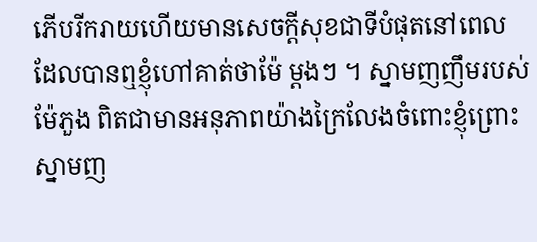ភើបរីករាយហើយមានសេចក្តីសុខជាទីបំផុតនៅពេលដែលបានឮខ្ញុំហៅគាត់ថាម៉ែ ម្ដងៗ ។ ស្នាមញញឹមរបស់ម៉ែភួង ពិតជាមានអនុភាពយ៉ាងក្រៃលែងចំពោះខ្ញុំព្រោះស្នាមញ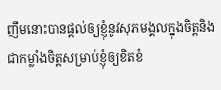ញឹមនោះបានផ្ដល់ឲ្យខ្ញុំនូវសុភមង្គលក្នុងចិត្តនិងជាកម្លាំងចិត្តសម្រាប់ខ្ញុំឲ្យខិតខំ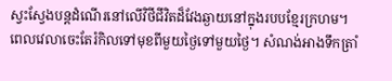ស្វះស្វែងបន្តដំណើរនៅលើវិថីជីវិតដ៏វែងឆ្ងាយនៅក្នុងរបបខ្មែរក្រហម។
ពេលវេលាចេះតែរំកិលទៅមុខពីមួយថ្ងៃទៅមួយថ្ងៃ។ សំណង់អាងទឹកត្រាំ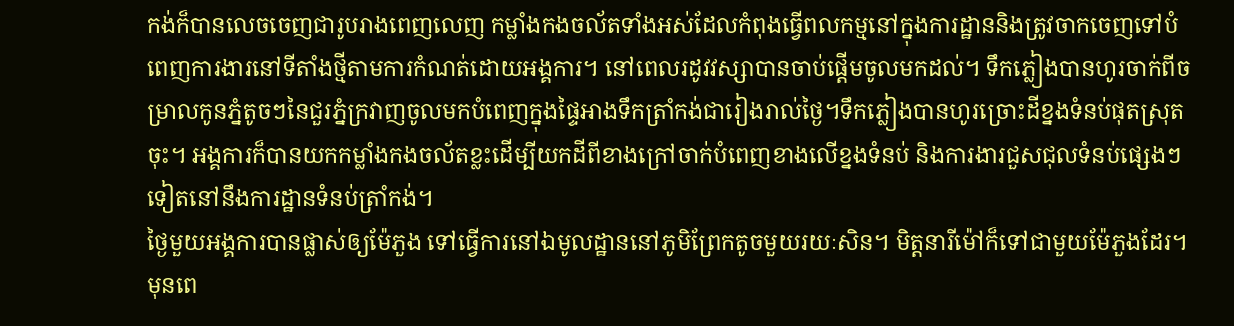កង់ក៏បានលេចចេញជារូបរាងពេញលេញ កម្លាំងកងចល័តទាំងអស់ដែលកំពុងធ្វើពលកម្មនៅក្នុងការដ្ឋាននិងត្រូវចាកចេញទៅបំពេញការងារនៅទីតាំងថ្មីតាមការកំណត់ដោយអង្គការ។ នៅពេលរដូវវស្សាបានចាប់ផ្ដើមចូលមកដល់។ ទឹកភ្លៀងបានហូរចាក់ពីចម្រាលកូនភ្នំតូចៗនៃជួរភ្នំក្រវាញចូលមកបំពេញក្នុងផ្ទៃអាងទឹកត្រាំកង់ជារៀងរាល់ថ្ងៃ។ទឹកភ្លៀងបានហូរច្រោះដីខ្នងទំនប់ផុតស្រុតចុះ។ អង្គការក៏បានយកកម្លាំងកងចល័តខ្លះដើម្បីយកដីពីខាងក្រៅចាក់បំពេញខាងលើខ្នងទំនប់ និងការងារជួសជុលទំនប់ផ្សេងៗទៀតនៅនឹងការដ្ឋានទំនប់ត្រាំកង់។
ថ្ងៃមួយអង្គការបានផ្លាស់ឲ្យម៉ែភួង ទៅធ្វើការនៅឯមូលដ្ឋាននៅភូមិព្រែកតូចមួយរយៈសិន។ មិត្តនារីម៉ៅក៏ទៅជាមួយម៉ែភួងដែរ។មុនពេ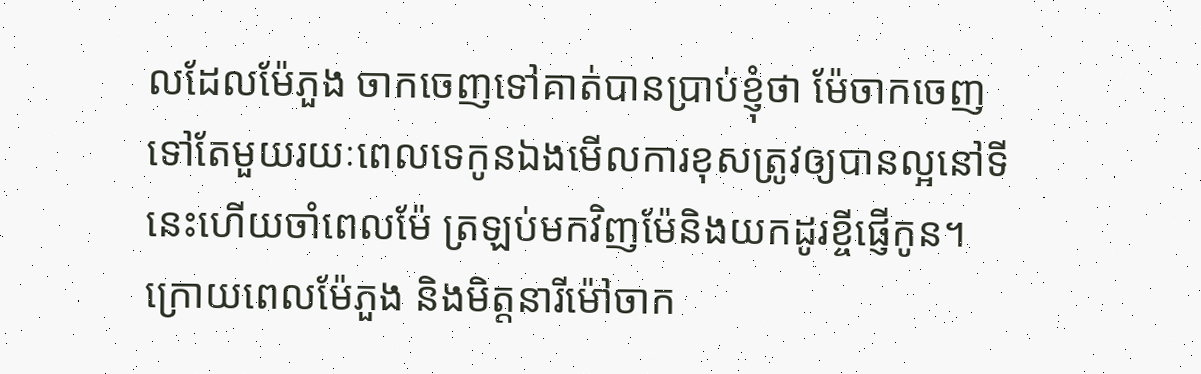លដែលម៉ែភួង ចាកចេញទៅគាត់បានប្រាប់ខ្ញុំថា ម៉ែចាកចេញទៅតែមួយរយៈពេលទេកូនឯងមើលការខុសត្រូវឲ្យបានល្អនៅទីនេះហើយចាំពេលម៉ែ ត្រឡប់មកវិញម៉ែនិងយកដូរខ្ចីផ្ញើកូន។
ក្រោយពេលម៉ែភួង និងមិត្តនារីម៉ៅចាក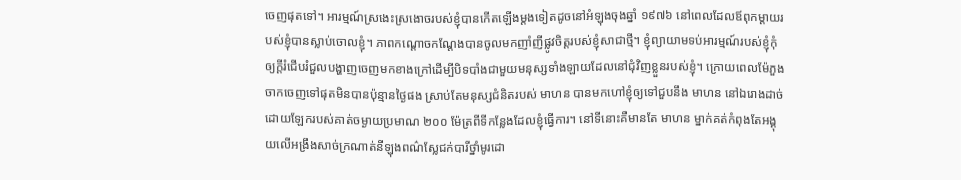ចេញផុតទៅ។ អារម្មណ៍ស្រងេះស្រងោចរបស់ខ្ញុំបានកើតឡើងម្ដងទៀតដូចនៅអំឡុងចុងឆ្នាំ ១៩៧៦ នៅពេលដែលឪពុកម្ដាយរបស់ខ្ញុំបានស្លាប់ចោលខ្ញុំ។ ភាពកណ្ដោចកណ្ដែងបានចូលមកញាំញីផ្លូវចិត្តរបស់ខ្ញុំសាជាថ្មី។ ខ្ញុំព្យាយាមទប់អារម្មណ៍របស់ខ្ញុំកុំឲ្យក្តីរំជើបរំជួលបង្ហាញចេញមកខាងក្រៅដើម្បីបិទបាំងជាមួយមនុស្សទាំងឡាយដែលនៅជុំវិញខ្លួនរបស់ខ្ញុំ។ ក្រោយពេលម៉ែភួង ចាកចេញទៅផុតមិនបានប៉ុន្មានថ្ងៃផង ស្រាប់តែមនុស្សជំនិតរបស់ មាហន បានមកហៅខ្ញុំឲ្យទៅជួបនឹង មាហន នៅឯរោងដាច់ដោយឡែករបស់គាត់ចម្ងាយប្រមាណ ២០០ ម៉ែត្រពីទីកន្លែងដែលខ្ញុំធ្វើការ។ នៅទីនោះគឺមានតែ មាហន ម្នាក់គត់កំពុងតែអង្គុយលើអង្រឹងសាច់ក្រណាត់នីឡុងពណ៌ស្លែជក់បារីថ្នាំមូរដោ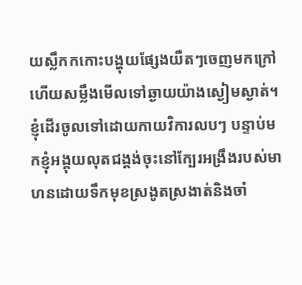យស្លឹកកកោះបង្ហុយផ្សែងយឺតៗចេញមកក្រៅហើយសម្លឹងមើលទៅឆ្ងាយយ៉ាងស្ងៀមស្ងាត់។ ខ្ញុំដើរចូលទៅដោយកាយវិការលបៗ បន្ទាប់មកខ្ញុំអង្គុយលុតជង្គង់ចុះនៅក្បែរអង្រឹងរបស់មាហនដោយទឹកមុខស្រងូតស្រងាត់និងចាំ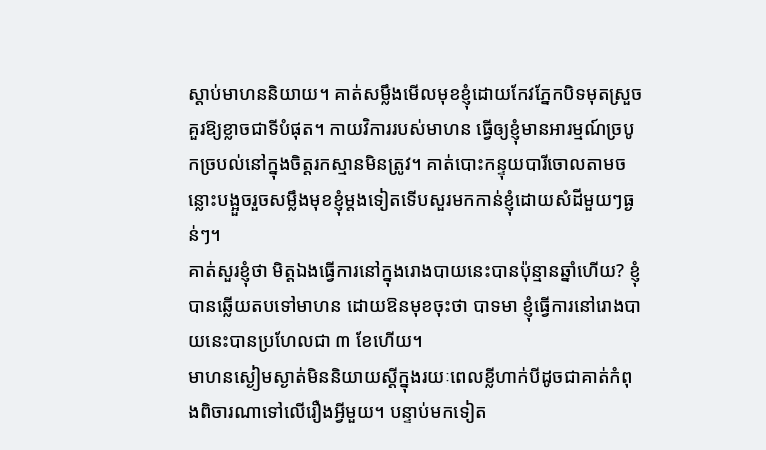ស្ដាប់មាហននិយាយ។ គាត់សម្លឹងមើលមុខខ្ញុំដោយកែវភ្នែកបិទមុតស្រួចគួរឱ្យខ្លាចជាទីបំផុត។ កាយវិការរបស់មាហន ធ្វើឲ្យខ្ញុំមានអារម្មណ៍ច្របូកច្របល់នៅក្នុងចិត្តរកស្មានមិនត្រូវ។ គាត់បោះកន្ទុយបារីចោលតាមចន្លោះបង្អួចរួចសម្លឹងមុខខ្ញុំម្ដងទៀតទើបសួរមកកាន់ខ្ញុំដោយសំដីមួយៗធ្ងន់ៗ។
គាត់សួរខ្ញុំថា មិត្តឯងធ្វើការនៅក្នុងរោងបាយនេះបានប៉ុន្មានឆ្នាំហើយ? ខ្ញុំបានឆ្លើយតបទៅមាហន ដោយឱនមុខចុះថា បាទមា ខ្ញុំធ្វើការនៅរោងបាយនេះបានប្រហែលជា ៣ ខែហើយ។
មាហនស្ងៀមស្ងាត់មិននិយាយស្ដីក្នុងរយៈពេលខ្លីហាក់បីដូចជាគាត់កំពុងពិចារណាទៅលើរឿងអ្វីមួយ។ បន្ទាប់មកទៀត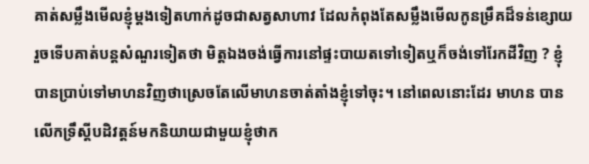គាត់សម្លឹងមើលខ្ញុំម្ដងទៀតហាក់ដូចជាសត្វសាហាវ ដែលកំពុងតែសម្លឹងមើលកូនម្រឹគដ៏ទន់ខ្សោយរួចទើបគាត់បន្តសំណួរទៀតថា មិត្តឯងចង់ធ្វើការនៅផ្ទះបាយតទៅទៀតឬក៏ចង់ទៅរែកដីវិញ ? ខ្ញុំបានប្រាប់ទៅមាហនវិញថាស្រេចតែលើមាហនចាត់តាំងខ្ញុំទៅចុះ។ នៅពេលនោះដែរ មាហន បានលើកទ្រឹស្ដីបដិវត្តន៍មកនិយាយជាមួយខ្ញុំថាក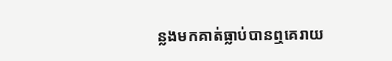ន្លងមកគាត់ធ្លាប់បានឮគេរាយ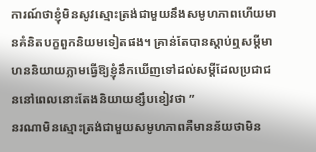ការណ៍ថាខ្ញុំមិនសូវស្មោះត្រង់ជាមួយនឹងសមូហភាពហើយមានគំនិតបក្ខពួកនិយមទៀតផង។ គ្រាន់តែបានស្តាប់ឮសម្ដីមាហននិយាយភ្លាមធ្វើឱ្យខ្ញុំនឹកឃើញទៅដល់សម្ដីដែលប្រជាជននៅពេលនោះតែងនិយាយខ្សឹបខៀវថា ”
នរណាមិនស្មោះត្រង់ជាមួយសមូហភាពគឺមានន័យថាមិន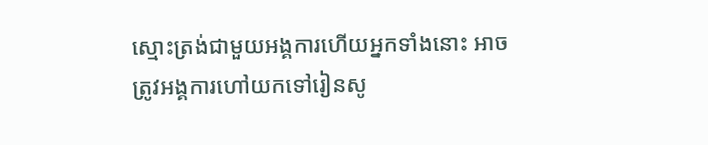ស្មោះត្រង់ជាមួយអង្គការហើយអ្នកទាំងនោះ អាចត្រូវអង្គការហៅយកទៅរៀនសូ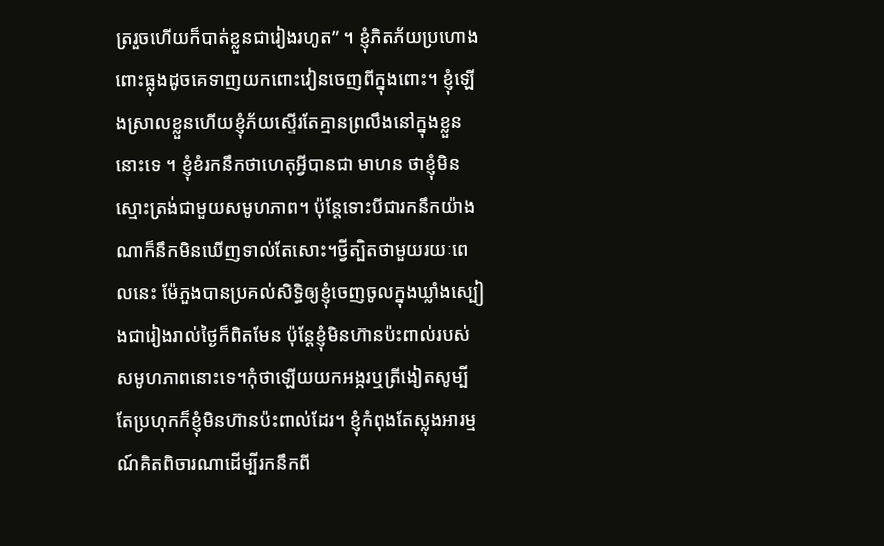ត្ររួចហើយក៏បាត់ខ្លួនជារៀងរហូត” ។ ខ្ញុំភិតភ័យប្រហោងពោះធ្លុងដូចគេទាញយកពោះវៀនចេញពីក្នុងពោះ។ ខ្ញុំឡើងស្រាលខ្លួនហើយខ្ញុំភ័យស្ទើរតែគ្មានព្រលឹងនៅក្នុងខ្លួននោះទេ ។ ខ្ញុំខំរកនឹកថាហេតុអ្វីបានជា មាហន ថាខ្ញុំមិនស្មោះត្រង់ជាមួយសមូហភាព។ ប៉ុន្តែទោះបីជារកនឹកយ៉ាងណាក៏នឹកមិនឃើញទាល់តែសោះ។ថ្វីត្បិតថាមួយរយៈពេលនេះ ម៉ែភួងបានប្រគល់សិទ្ធិឲ្យខ្ញុំចេញចូលក្នុងឃ្លាំងស្បៀងជារៀងរាល់ថ្ងៃក៏ពិតមែន ប៉ុន្តែខ្ញុំមិនហ៊ានប៉ះពាល់របស់សមូហភាពនោះទេ។កុំថាឡើយយកអង្ករឬត្រីងៀតសូម្បីតែប្រហុកក៏ខ្ញុំមិនហ៊ានប៉ះពាល់ដែរ។ ខ្ញុំកំពុងតែស្លុងអារម្មណ៍គិតពិចារណាដើម្បីរកនឹកពី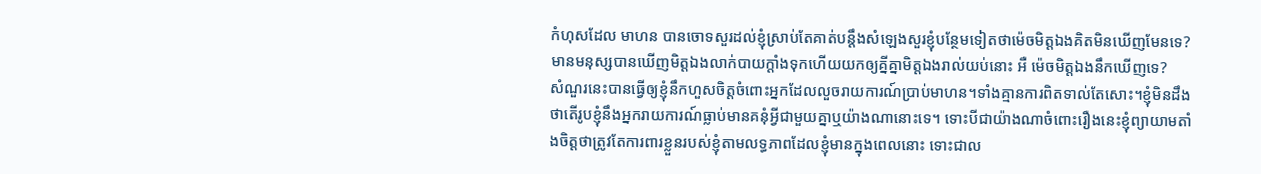កំហុសដែល មាហន បានចោទសួរដល់ខ្ញុំស្រាប់តែគាត់បន្តឹងសំឡេងសួរខ្ញុំបន្ថែមទៀតថាម៉េចមិត្តឯងគិតមិនឃើញមែនទេ? មានមនុស្សបានឃើញមិត្តឯងលាក់បាយក្តាំងទុកហើយយកឲ្យគ្នីគ្នាមិត្តឯងរាល់យប់នោះ អឺ ម៉េចមិត្តឯងនឹកឃើញទេ?
សំណួរនេះបានធ្វើឲ្យខ្ញុំនឹកហួសចិត្តចំពោះអ្នកដែលលួចរាយការណ៍ប្រាប់មាហន។ទាំងគ្មានការពិតទាល់តែសោះ។ខ្ញុំមិនដឹងថាតើរូបខ្ញុំនឹងអ្នករាយការណ៍ធ្លាប់មានគនុំអ្វីជាមួយគ្នាឬយ៉ាងណានោះទេ។ ទោះបីជាយ៉ាងណាចំពោះរឿងនេះខ្ញុំព្យាយាមតាំងចិត្តថាត្រូវតែការពារខ្លួនរបស់ខ្ញុំតាមលទ្ធភាពដែលខ្ញុំមានក្នុងពេលនោះ ទោះជាល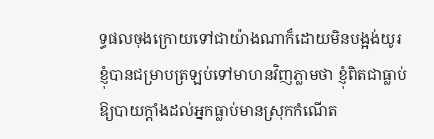ទ្ធផលចុងក្រោយទៅជាយ៉ាងណាក៏ដោយមិនបង្អង់យូរខ្ញុំបានជម្រាបត្រឡប់ទៅមាហនវិញភ្លាមថា ខ្ញុំពិតជាធ្លាប់ឱ្យបាយក្តាំងដល់អ្នកធ្លាប់មានស្រុកកំណើត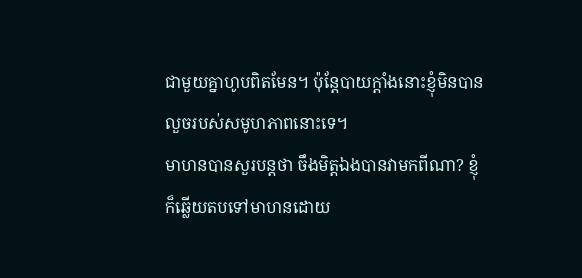ជាមួយគ្នាហូបពិតមែន។ ប៉ុន្តែបាយក្តាំងនោះខ្ញុំមិនបានលួចរបស់សមូហភាពនោះទេ។
មាហនបានសួរបន្តថា ចឹងមិត្តឯងបានវាមកពីណា? ខ្ញុំក៏ឆ្លើយតបទៅមាហនដោយ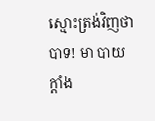ស្មោះត្រង់វិញថា បាទ! មា បាយក្តាំង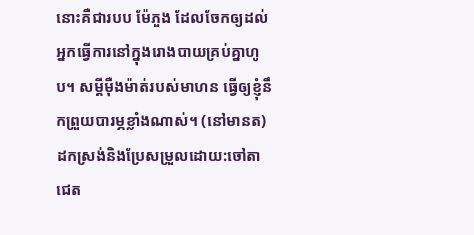នោះគឺជារបប ម៉ែភួង ដែលចែកឲ្យដល់អ្នកធ្វើការនៅក្នុងរោងបាយគ្រប់គ្នាហូប។ សម្តីម៉ឺងម៉ាត់របស់មាហន ធ្វើឲ្យខ្ញុំនឹកព្រួយបារម្ភខ្លាំងណាស់។ (នៅមានត)
ដកស្រង់និងប្រែសម្រួលដោយ:ចៅតាជេត